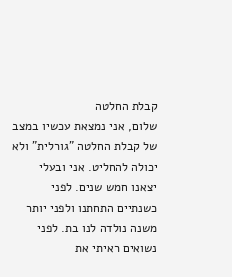קבלת החלטה
שלום, אני נמצאת עכשיו במצב של קבלת החלטה "גורלית" ולא יכולה להחליט. אני ובעלי יצאנו חמש שנים. לפני כשנתיים התחתנו ולפני יותר משנה נולדה לנו בת. לפני נשואים ראיתי את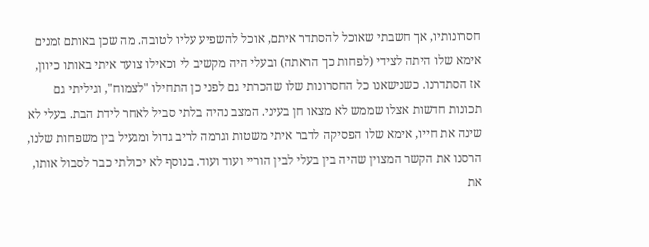חסרונותיו, אך חשבתי שאוכל להסתדר איתם, אוכל להשפיע עליו לטובה. מה שכן באותם זמנים אימא שלו היתה לצידי (לפחות כך הראתה) ובעלי היה מקשיב לי וכאילו צועד איתי באותו כיוון, אז הסתדרנו. כשנישאנו כל החסרונות שלו שהכרתי גם לפני כן התחילו "לצמוח", וגיליתי גם תכונות חדשות אצלו שממש לא מצאו חן בעיני. המצב נהיה בלתי סביל לאחר לידת הבת. בעלי לא שינה את חייו, אימא שלו הפסיקה לדבר איתי משטות וגרמה לריב גדול ומגעיל בין משפחות שלנו, הרסנו את הקשר המצוין שהיה בין בעלי לבין הוריי ועוד ועוד. בנוסף לא יכולתי כבר לסבול אותו, את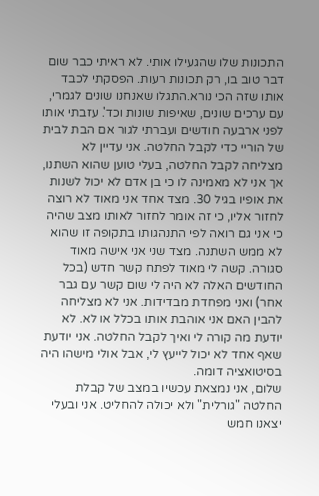התכונות שלו שהגעילו אותי. לא ראיתי כבר שום דבר טוב בו, רק תכונות רעות. הפסקתי לכבד אותו שזה הכי נורא.התגלו שאנחנו שונים לגמרי, עם ערכים שונים, שאיפות שונות וכד'. עזבתי אותו לפני ארבעה חודשים ועברתי לגור אם הבת לבית של הוריי כדי לקבל החלטה. אני עדיין לא מצליחה לקבל החלטה, בעלי טוען שהוא השתנו, אך אני לא מאמינה לו כי בן אדם לא יכול לשנות את אופיו בגיל 30. מצד אחד אני מאוד לא רוצה לחזור אליו, כי זה אומר לחזור לאותו מצב שהיה כי אני גם רואה לפי התנהגותו בתקופה זו שהוא לא ממש השתנה. מצד שני אני אישה מאוד סגורה. קשה לי מאוד לפתח קשר חדש (בכל החודשים האלה לא היה לי שום קשר עם גבר אחר) ואני מפחדת מבדידות. אני לא מצליחה להבין האם אני אוהבת אותו בכלל או לא. לא יודעת מה קורה לי ואיך לקבל החלטה. אני יודעת שאף אחד לא יכול לייעץ לי, אבל אולי מישהו היה בסיטואציה דומה.
שלום, אני נמצאת עכשיו במצב של קבלת החלטה "גורלית" ולא יכולה להחליט. אני ובעלי יצאנו חמש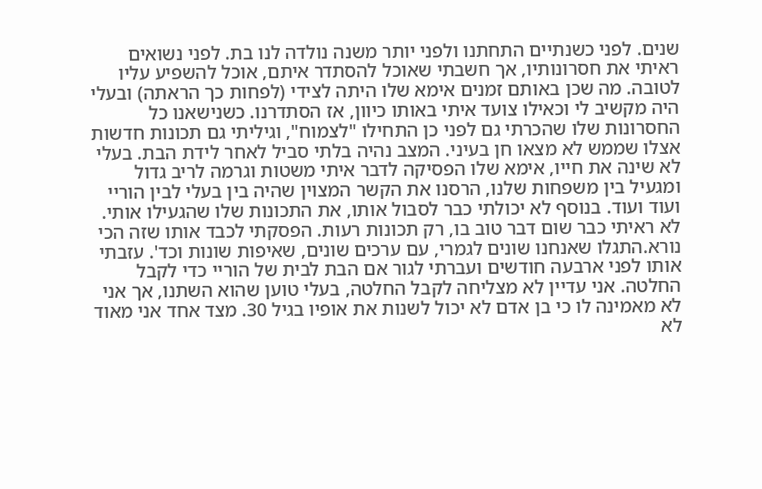שנים. לפני כשנתיים התחתנו ולפני יותר משנה נולדה לנו בת. לפני נשואים ראיתי את חסרונותיו, אך חשבתי שאוכל להסתדר איתם, אוכל להשפיע עליו לטובה. מה שכן באותם זמנים אימא שלו היתה לצידי (לפחות כך הראתה) ובעלי היה מקשיב לי וכאילו צועד איתי באותו כיוון, אז הסתדרנו. כשנישאנו כל החסרונות שלו שהכרתי גם לפני כן התחילו "לצמוח", וגיליתי גם תכונות חדשות אצלו שממש לא מצאו חן בעיני. המצב נהיה בלתי סביל לאחר לידת הבת. בעלי לא שינה את חייו, אימא שלו הפסיקה לדבר איתי משטות וגרמה לריב גדול ומגעיל בין משפחות שלנו, הרסנו את הקשר המצוין שהיה בין בעלי לבין הוריי ועוד ועוד. בנוסף לא יכולתי כבר לסבול אותו, את התכונות שלו שהגעילו אותי. לא ראיתי כבר שום דבר טוב בו, רק תכונות רעות. הפסקתי לכבד אותו שזה הכי נורא.התגלו שאנחנו שונים לגמרי, עם ערכים שונים, שאיפות שונות וכד'. עזבתי אותו לפני ארבעה חודשים ועברתי לגור אם הבת לבית של הוריי כדי לקבל החלטה. אני עדיין לא מצליחה לקבל החלטה, בעלי טוען שהוא השתנו, אך אני לא מאמינה לו כי בן אדם לא יכול לשנות את אופיו בגיל 30. מצד אחד אני מאוד לא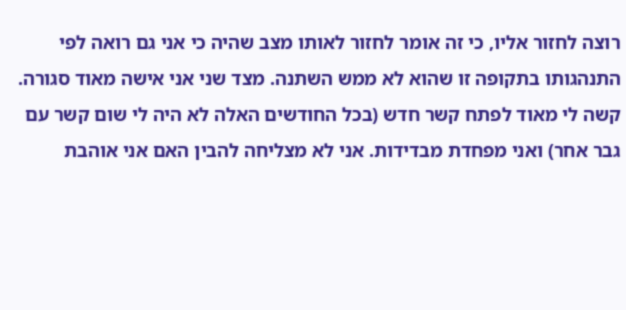רוצה לחזור אליו, כי זה אומר לחזור לאותו מצב שהיה כי אני גם רואה לפי התנהגותו בתקופה זו שהוא לא ממש השתנה. מצד שני אני אישה מאוד סגורה. קשה לי מאוד לפתח קשר חדש (בכל החודשים האלה לא היה לי שום קשר עם גבר אחר) ואני מפחדת מבדידות. אני לא מצליחה להבין האם אני אוהבת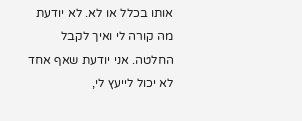אותו בכלל או לא. לא יודעת מה קורה לי ואיך לקבל החלטה. אני יודעת שאף אחד לא יכול לייעץ לי,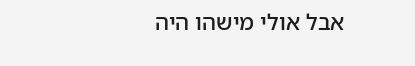אבל אולי מישהו היה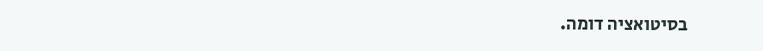בסיטואציה דומה.